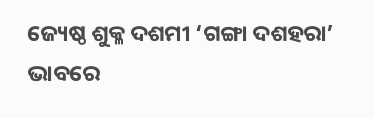ଜ୍ୟେଷ୍ଠ ଶୁକ୍ଳ ଦଶମୀ ‘ଗଙ୍ଗା ଦଶହରା’ ଭାବରେ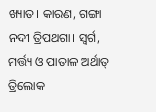ଖ୍ୟାତ। କାରଣ, ଗଙ୍ଗା ନଦୀ ତ୍ରିପଥଗା। ସ୍ବର୍ଗ, ମର୍ତ୍ତ୍ୟ ଓ ପାତାଳ ଅର୍ଥାତ୍‌ ତ୍ରିଲୋକ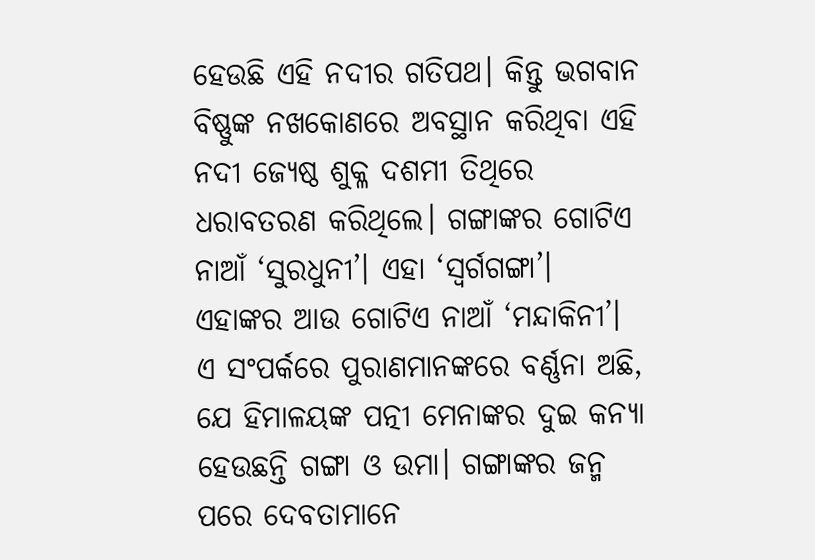ହେଉଛି ଏହି ନଦୀର ଗତିପଥ। କିନ୍ତୁ ଭଗବାନ ବିଷ୍ଣୁଙ୍କ ନଖକୋଣରେ ଅବସ୍ଥାନ କରିଥିବା ଏହି ନଦୀ ଜ୍ୟେଷ୍ଠ ଶୁକ୍ଳ ଦଶମୀ ତିଥିରେ ଧରାବତରଣ କରିଥିଲେ। ଗଙ୍ଗାଙ୍କର ଗୋଟିଏ ନାଆଁ ‘ସୁରଧୁନୀ’। ଏହା ‘ସ୍ବର୍ଗଗଙ୍ଗା’। ଏହାଙ୍କର ଆଉ ଗୋଟିଏ ନାଆଁ ‘ମନ୍ଦାକିନୀ’। ଏ ସଂପର୍କରେ ପୁରାଣମାନଙ୍କରେ ବର୍ଣ୍ଣନା ଅଛି, ଯେ ହିମାଳୟଙ୍କ ପତ୍ନୀ ମେନାଙ୍କର ଦୁଇ କନ୍ୟା ହେଉଛନ୍ତି ଗଙ୍ଗା ଓ ଉମା। ଗଙ୍ଗାଙ୍କର ଜନ୍ମ ପରେ ଦେବତାମାନେ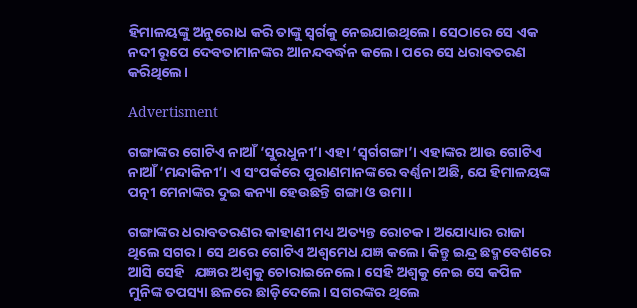ହିମାଳୟଙ୍କୁ ଅନୁରୋଧ କରି ତାଙ୍କୁ ସ୍ବର୍ଗକୁ ନେଇଯାଇଥିଲେ। ସେଠାରେ ସେ ଏକ ନଦୀ ର‌ୂପେ ଦେବତାମାନଙ୍କର ଆନନ୍ଦବର୍ଦ୍ଧନ କଲେ। ପରେ ସେ ଧରାବତରଣ କ‌ରିଥିଲେ।

Advertisment

ଗଙ୍ଗାଙ୍କର ଗୋଟିଏ ନାଆଁ ‘ସୁରଧୁନୀ’। ଏହା ‘ସ୍ବର୍ଗଗଙ୍ଗା’। ଏହାଙ୍କର ଆଉ ଗୋଟିଏ ନାଆଁ ‘ମନ୍ଦାକିନୀ’। ଏ ସଂପର୍କରେ ପୁରାଣମାନଙ୍କରେ ବର୍ଣ୍ଣନା ଅଛି, ଯେ ହିମାଳୟଙ୍କ ପତ୍ନୀ ମେନାଙ୍କର ଦୁଇ କନ୍ୟା ହେଉଛନ୍ତି ଗଙ୍ଗା ଓ ଉମା।

ଗଙ୍ଗାଙ୍କର ଧରାବତରଣର କାହାଣୀ ମଧ୍ୟ ଅତ୍ୟନ୍ତ ରୋଚକ। ଅଯୋଧ୍ୟାର ରାଜା ଥିଲେ ସଗର। ସେ ଥରେ ଗୋଟିଏ ଅଶ୍ବମେଧ ଯଜ୍ଞ କଲେ। କିନ୍ତୁ ଇନ୍ଦ୍ର ଛଦ୍ମବେଶରେ ଆସି ସେହି   ଯଜ୍ଞର ଅଶ୍ବକୁ ଚୋରାଇନେଲେ। ସେହି ଅଶ୍ବକୁ ନେଇ ସେ କପିଳ ମୁନିଙ୍କ ତପସ୍ୟା ଛଳରେ ଛାଡ଼ିଦେଲେ। ସଗରଙ୍କର ଥିଲେ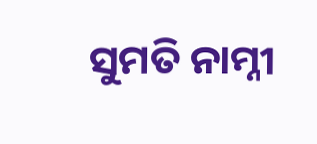ସୁମତି ନାମ୍ନୀ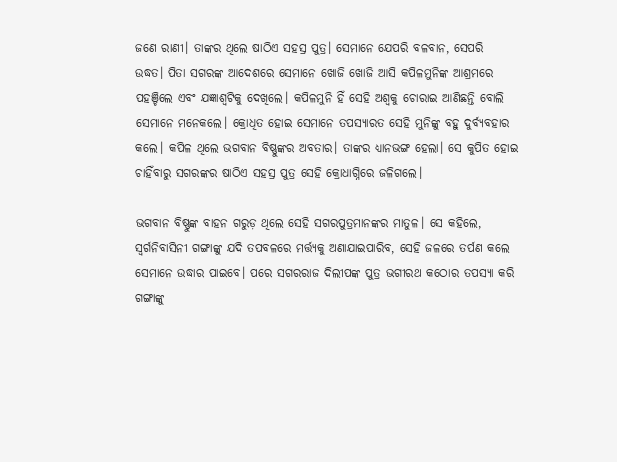ଜଣେ ରାଣୀ। ତାଙ୍କର ଥିଲେ ଷା‌ଠିଏ ସହସ୍ର ପୁତ୍ର। ସେମାନେ ଯେପରି ବଳବାନ, ସେପରି   ଉଦ୍ଧତ। ପିତା ସଗରଙ୍କ ଆଦେଶରେ ସେମାନେ ଖୋଜି ଖୋଜି ଆସି କପିଳମୁନିଙ୍କ ଆଶ୍ରମରେ ପହଞ୍ଚିଲେ ଏବଂ ଯଜ୍ଞାଶ୍ବଟିକୁ ଦେଖିଲେ। କପିଳମୁନି ହିଁ ସେହି ଅଶ୍ବକୁ ଚୋରାଇ ଆଣିଛନ୍ତି ବୋଲି ସେମାନେ ମନେକଲେ। କ୍ରୋଧିତ ହୋଇ ସେମାନେ ତପସ୍ୟାରତ ସେହି ମୁନିଙ୍କୁ ବହୁ ଦୁର୍ବ୍ୟବହାର କଲେ। କପିଳ ଥିଲେ ଭଗବାନ ବିଷ୍ଣୁଙ୍କର ଅବତାର। ତାଙ୍କର ଧ୍ୟାନଭଙ୍ଗ ହେଲା। ସେ କୁପିତ ହୋଇ ଚାହିଁବାରୁ ସଗରଙ୍କର ଷାଠିଏ ସହସ୍ର ପୁତ୍ର ସେହି କ୍ରୋଧାଗ୍ନିରେ ଜଳିଗଲେ।

ଭଗବାନ ବିଷ୍ଣୁଙ୍କ ବାହନ ଗରୁଡ଼ ଥିଲେ ସେହି ସଗରପୁତ୍ରମାନଙ୍କର ମାତୁଳ। ସେ କହିଲେ, ସ୍ବର୍ଗନିବାସିନୀ ଗଙ୍ଗାଙ୍କୁ ଯଦି ତପବଳରେ ମର୍ତ୍ତ୍ୟକୁ ଅଣାଯାଇପାରିବ, ସେହି ଜଳରେ ତର୍ପଣ କଲେ ସେମାନେ ଉଦ୍ଧାର ପାଇବେ। ପରେ ସଗରରାଜ ଦିଲୀପଙ୍କ ପୁତ୍ର ଭଗୀରଥ କଠୋର ତପସ୍ୟା କରି ଗଙ୍ଗାଙ୍କୁ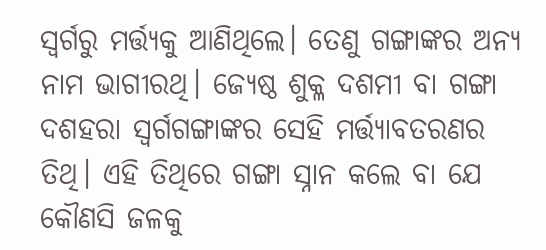ସ୍ବର୍ଗରୁ ମର୍ତ୍ତ୍ୟକୁ ଆଣିଥିଲେ। ତେଣୁ ଗଙ୍ଗାଙ୍କର ଅନ୍ୟ ନାମ ଭାଗୀରଥି। ଜ୍ୟେଷ୍ଠ ଶୁକ୍ଳ ଦଶମୀ ବା ଗଙ୍ଗା ଦଶହରା ସ୍ବର୍ଗଗଙ୍ଗାଙ୍କର ସେହି ମର୍ତ୍ତ୍ୟାବତରଣର ତିଥି। ଏହି ତିଥିରେ ଗଙ୍ଗା ସ୍ନାନ କଲେ ବା ଯେ କୌଣସି ଜଳକୁ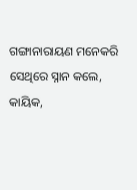ଗଙ୍ଗାନାରାୟଣ ‌ମନେକରି ସେଥିରେ ସ୍ନାନ କଲେ, କାୟିକ,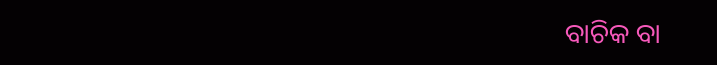ବାଚିକ ବା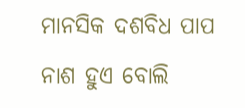ମାନସିକ ଦଶବିଧ ପାପ ନାଶ ହୁଏ ବୋଲି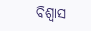ବିଶ୍ବାସ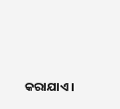କରାଯାଏ।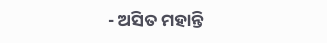- ଅସିତ ମହାନ୍ତି